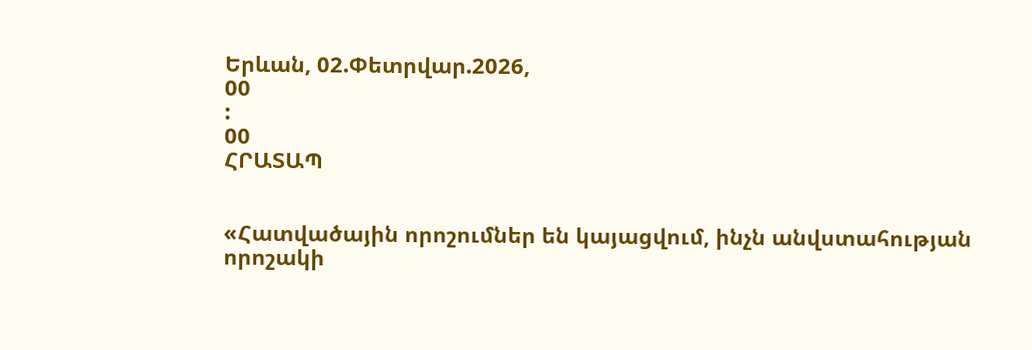Երևան, 02.Փետրվար.2026,
00
:
00
ՀՐԱՏԱՊ


«Հատվածային որոշումներ են կայացվում, ինչն անվստահության որոշակի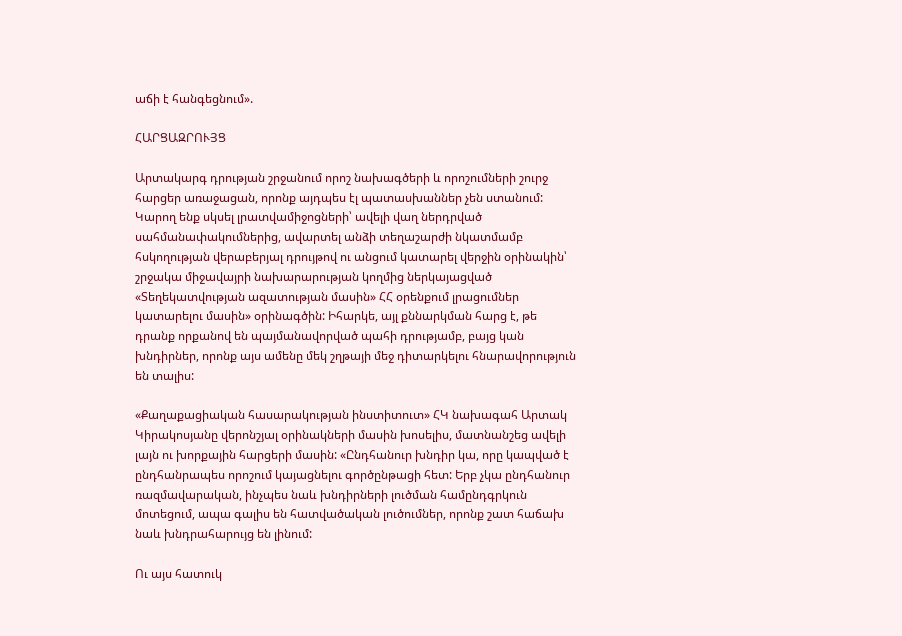աճի է հանգեցնում».

ՀԱՐՑԱԶՐՈՒՅՑ

Արտակարգ դրության շրջանում որոշ նախագծերի և որոշումների շուրջ հարցեր առաջացան, որոնք այդպես էլ պատասխաններ չեն ստանում: Կարող ենք սկսել լրատվամիջոցների՝ ավելի վաղ ներդրված սահմանափակումներից, ավարտել անձի տեղաշարժի նկատմամբ հսկողության վերաբերյալ դրույթով ու անցում կատարել վերջին օրինակին՝ շրջակա միջավայրի նախարարության կողմից ներկայացված «Տեղեկատվության ազատության մասին» ՀՀ օրենքում լրացումներ կատարելու մասին» օրինագծին: Իհարկե, այլ քննարկման հարց է, թե դրանք որքանով են պայմանավորված պահի դրությամբ, բայց կան խնդիրներ, որոնք այս ամենը մեկ շղթայի մեջ դիտարկելու հնարավորություն են տալիս:

«Քաղաքացիական հասարակության ինստիտուտ» ՀԿ նախագահ Արտակ Կիրակոսյանը վերոնշյալ օրինակների մասին խոսելիս, մատնանշեց ավելի լայն ու խորքային հարցերի մասին: «Ընդհանուր խնդիր կա, որը կապված է ընդհանրապես որոշում կայացնելու գործընթացի հետ: Երբ չկա ընդհանուր ռազմավարական, ինչպես նաև խնդիրների լուծման համընդգրկուն մոտեցում, ապա գալիս են հատվածական լուծումներ, որոնք շատ հաճախ նաև խնդրահարույց են լինում:

Ու այս հատուկ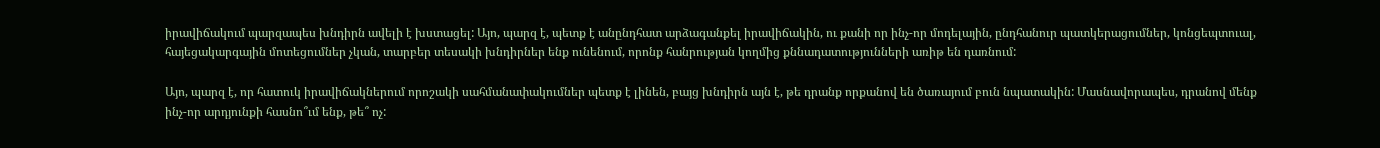իրավիճակում պարզապես խնդիրն ավելի է խստացել: Այո, պարզ է, պետք է անընդհատ արձագանքել իրավիճակին, ու քանի որ ինչ-որ մոդելային, ընդհանուր պատկերացումներ, կոնցեպտուալ, հայեցակարգային մոտեցումներ չկան, տարբեր տեսակի խնդիրներ ենք ունենում, որոնք հանրության կողմից քննադատությունների առիթ են դառնում:

Այո, պարզ է, որ հատուկ իրավիճակներում որոշակի սահմանափակումներ պետք է լինեն, բայց խնդիրն այն է, թե դրանք որքանով են ծառայում բուն նպատակին: Մասնավորապես, դրանով մենք ինչ-որ արդյունքի հասնո՞ւմ ենք, թե՞ ոչ: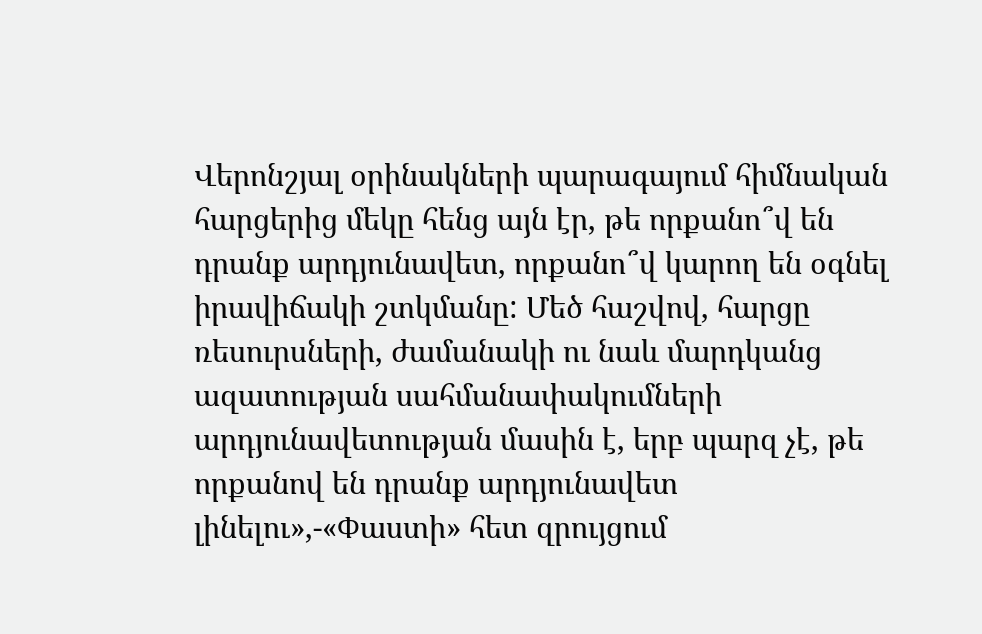Վերոնշյալ օրինակների պարագայում հիմնական հարցերից մեկը հենց այն էր, թե որքանո՞վ են դրանք արդյունավետ, որքանո՞վ կարող են օգնել իրավիճակի շտկմանը: Մեծ հաշվով, հարցը ռեսուրսների, ժամանակի ու նաև մարդկանց ազատության սահմանափակումների արդյունավետության մասին է, երբ պարզ չէ, թե որքանով են դրանք արդյունավետ լինելու»,-«Փաստի» հետ զրույցում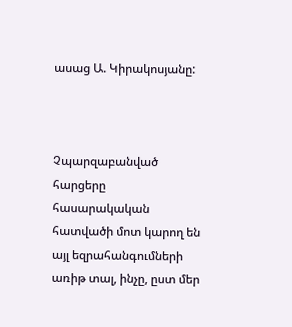ասաց Ա. Կիրակոսյանը:



Չպարզաբանված հարցերը հասարակական հատվածի մոտ կարող են այլ եզրահանգումների առիթ տալ, ինչը, ըստ մեր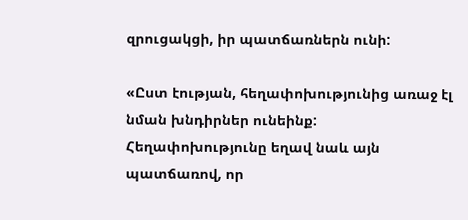զրուցակցի, իր պատճառներն ունի:

«Ըստ էության, հեղափոխությունից առաջ էլ նման խնդիրներ ունեինք: Հեղափոխությունը եղավ նաև այն պատճառով, որ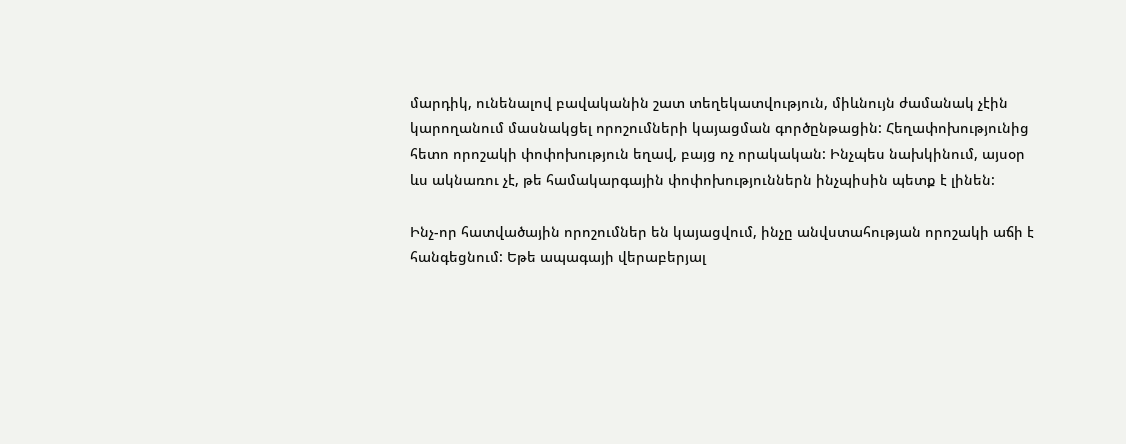մարդիկ, ունենալով բավականին շատ տեղեկատվություն, միևնույն ժամանակ չէին կարողանում մասնակցել որոշումների կայացման գործընթացին: Հեղափոխությունից հետո որոշակի փոփոխություն եղավ, բայց ոչ որակական: Ինչպես նախկինում, այսօր ևս ակնառու չէ, թե համակարգային փոփոխություններն ինչպիսին պետք է լինեն:

Ինչ-որ հատվածային որոշումներ են կայացվում, ինչը անվստահության որոշակի աճի է հանգեցնում: Եթե ապագայի վերաբերյալ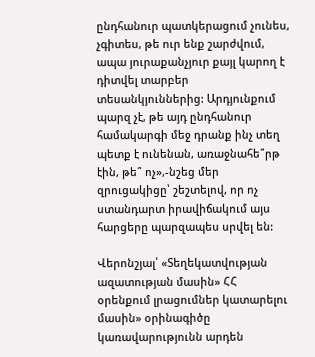ընդհանուր պատկերացում չունես, չգիտես, թե ուր ենք շարժվում, ապա յուրաքանչյուր քայլ կարող է դիտվել տարբեր տեսանկյուններից: Արդյունքում պարզ չէ, թե այդ ընդհանուր համակարգի մեջ դրանք ինչ տեղ պետք է ունենան, առաջնահե՞րթ էին, թե՞ ոչ»,-նշեց մեր զրուցակիցը՝ շեշտելով, որ ոչ ստանդարտ իրավիճակում այս հարցերը պարզապես սրվել են:

Վերոնշյալ՝ «Տեղեկատվության ազատության մասին» ՀՀ օրենքում լրացումներ կատարելու մասին» օրինագիծը կառավարությունն արդեն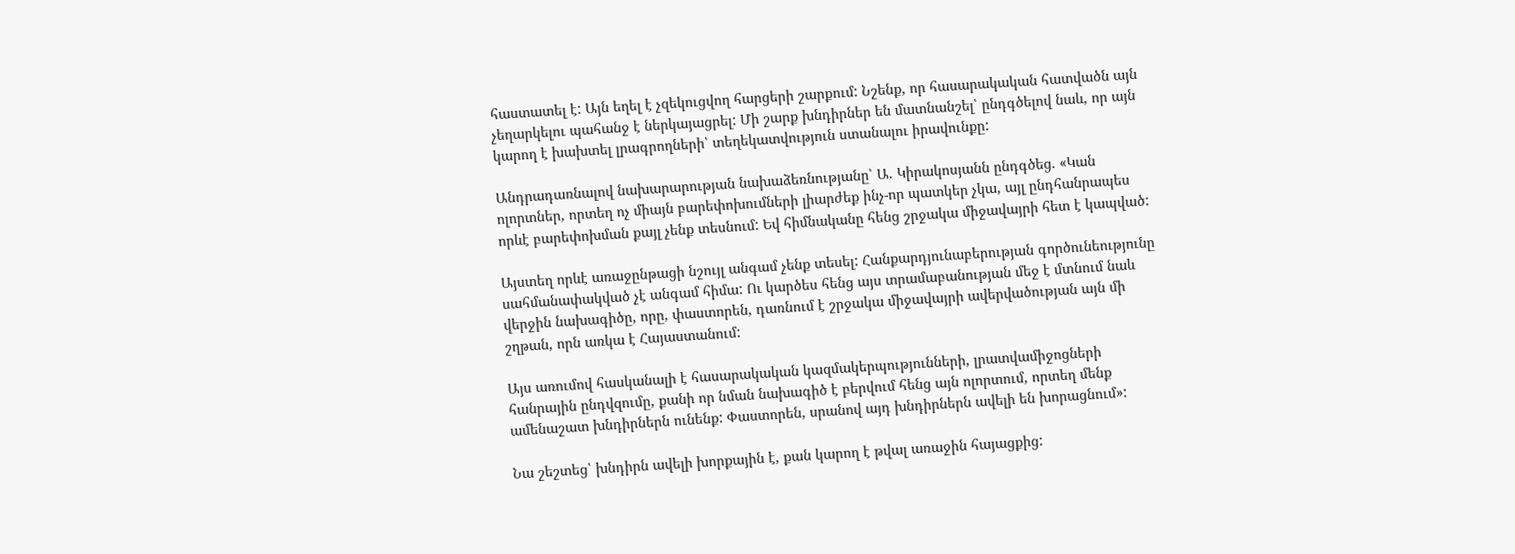հաստատել է: Այն եղել է չզեկուցվող հարցերի շարքում: Նշենք, որ հասարակական հատվածն այն չեղարկելու պահանջ է ներկայացրել: Մի շարք խնդիրներ են մատնանշել՝ ընդգծելով նաև, որ այն կարող է խախտել լրագրողների՝ տեղեկատվություն ստանալու իրավունքը:

Անդրադառնալով նախարարության նախաձեռնությանը՝ Ա. Կիրակոսյանն ընդգծեց. «Կան ոլորտներ, որտեղ ոչ միայն բարեփոխումների լիարժեք ինչ-որ պատկեր չկա, այլ ընդհանրապես որևէ բարեփոխման քայլ չենք տեսնում: Եվ հիմնականը հենց շրջակա միջավայրի հետ է կապված:

Այստեղ որևէ առաջընթացի նշույլ անգամ չենք տեսել: Հանքարդյունաբերության գործունեությունը սահմանափակված չէ անգամ հիմա: Ու կարծես հենց այս տրամաբանության մեջ է մտնում նաև վերջին նախագիծը, որը, փաստորեն, դառնում է շրջակա միջավայրի ավերվածության այն մի շղթան, որն առկա է Հայաստանում:

Այս առումով հասկանալի է հասարակական կազմակերպությունների, լրատվամիջոցների հանրային ընդվզումը, քանի որ նման նախագիծ է բերվում հենց այն ոլորտում, որտեղ մենք ամենաշատ խնդիրներն ունենք: Փաստորեն, սրանով այդ խնդիրներն ավելի են խորացնում»:

Նա շեշտեց՝ խնդիրն ավելի խորքային է, քան կարող է թվալ առաջին հայացքից: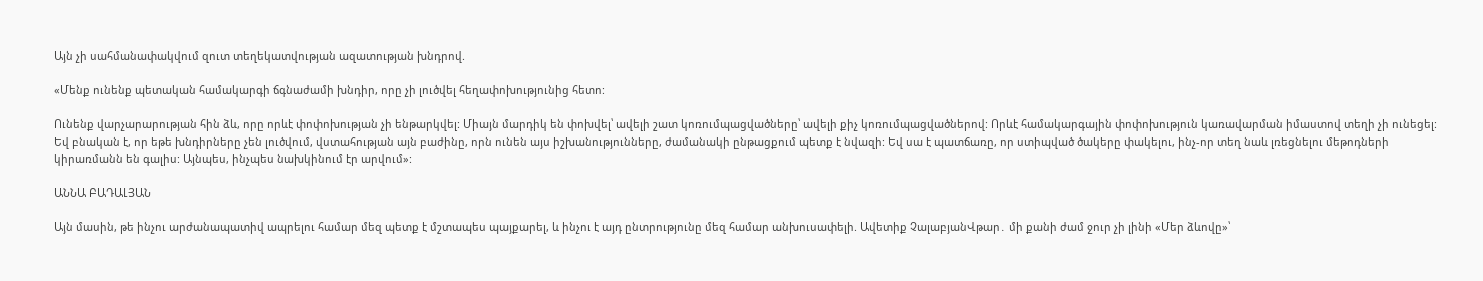Այն չի սահմանափակվում զուտ տեղեկատվության ազատության խնդրով.

«Մենք ունենք պետական համակարգի ճգնաժամի խնդիր, որը չի լուծվել հեղափոխությունից հետո:

Ունենք վարչարարության հին ձև, որը որևէ փոփոխության չի ենթարկվել: Միայն մարդիկ են փոխվել՝ ավելի շատ կոռումպացվածները՝ ավելի քիչ կոռումպացվածներով: Որևէ համակարգային փոփոխություն կառավարման իմաստով տեղի չի ունեցել: Եվ բնական է, որ եթե խնդիրները չեն լուծվում, վստահության այն բաժինը, որն ունեն այս իշխանությունները, ժամանակի ընթացքում պետք է նվազի: Եվ սա է պատճառը, որ ստիպված ծակերը փակելու, ինչ-որ տեղ նաև լռեցնելու մեթոդների կիրառմանն են գալիս: Այնպես, ինչպես նախկինում էր արվում»:

ԱՆՆԱ ԲԱԴԱԼՅԱՆ

Այն մասին, թե ինչու արժանապատիվ ապրելու համար մեզ պետք է մշտապես պայքարել, և ինչու է այդ ընտրությունը մեզ համար անխուսափելի. Ավետիք ՉալաբյանՎթար․ մի քանի ժամ ջուր չի լինի «Մեր ձևովը»՝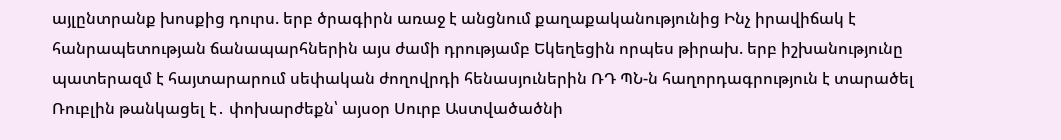այլընտրանք խոսքից դուրս. երբ ծրագիրն առաջ է անցնում քաղաքականությունից Ինչ իրավիճակ է հանրապետության ճանապարհներին այս ժամի դրությամբ Եկեղեցին որպես թիրախ. երբ իշխանությունը պատերազմ է հայտարարում սեփական ժողովրդի հենասյուներին ՌԴ ՊՆ-ն հաղորդագրություն է տարածել Ռուբլին թանկացել է․ փոխարժեքն՝ այսօր Սուրբ Աստվածածնի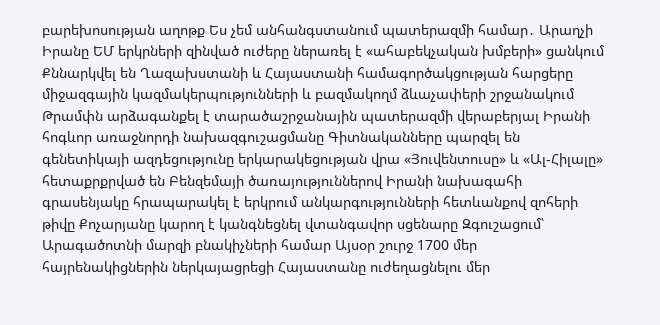բարեխոսության աղոթք Ես չեմ անհանգստանում պատերազմի համար․ Արաղչի Իրանը ԵՄ երկրների զինված ուժերը ներառել է «ահաբեկչական խմբերի» ցանկում Քննարկվել են Ղազախստանի և Հայաստանի համագործակցության հարցերը միջազգային կազմակերպությունների և բազմակողմ ձևաչափերի շրջանակում Թրամփն արձագանքել է տարածաշրջանային պատերազմի վերաբերյալ Իրանի հոգևոր առաջնորդի նախազգուշացմանը Գիտնականները պարզել են գենետիկայի ազդեցությունը երկարակեցության վրա «Յուվենտուսը» և «Ալ-Հիլալը» հետաքրքրված են Բենզեմայի ծառայություններով Իրանի նախագահի գրասենյակը հրապարակել է երկրում անկարգությունների հետևանքով զոհերի թիվը Քոչարյանը կարող է կանգնեցնել վտանգավոր սցենարը Զգուշացում՝ Արագածոտնի մարզի բնակիչների համար Այսօր շուրջ 1700 մեր հայրենակիցներին ներկայացրեցի Հայաստանը ուժեղացնելու մեր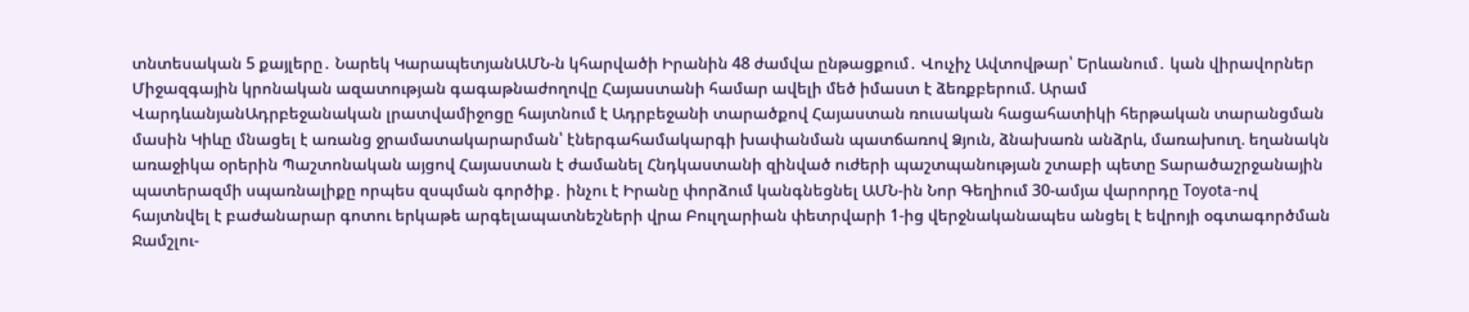տնտեսական 5 քայլերը․ Նարեկ ԿարապետյանԱՄՆ-ն կհարվածի Իրանին 48 ժամվա ընթացքում․ Վուչիչ Ավտովթար՝ Երևանում․ կան վիրավորներ Միջազգային կրոնական ազատության գագաթնաժողովը Հայաստանի համար ավելի մեծ իմաստ է ձեռքբերում. Արամ ՎարդևանյանԱդրբեջանական լրատվամիջոցը հայտնում է Ադրբեջանի տարածքով Հայաստան ռուսական հացահատիկի հերթական տարանցման մասին Կիևը մնացել է առանց ջրամատակարարման՝ էներգահամակարգի խափանման պատճառով Ձյուն, ձնախառն անձրև, մառախուղ. եղանակն առաջիկա օրերին Պաշտոնական այցով Հայաստան է ժամանել Հնդկաստանի զինված ուժերի պաշտպանության շտաբի պետը Տարածաշրջանային պատերազմի սպառնալիքը որպես զսպման գործիք․ ինչու է Իրանը փորձում կանգնեցնել ԱՄՆ-ին Նոր Գեղիում 30-ամյա վարորդը Toyota-ով հայտնվել է բաժանարար գոտու երկաթե արգելապատնեշների վրա Բուլղարիան փետրվարի 1-ից վերջնականապես անցել է եվրոյի օգտագործման Ջամշլու-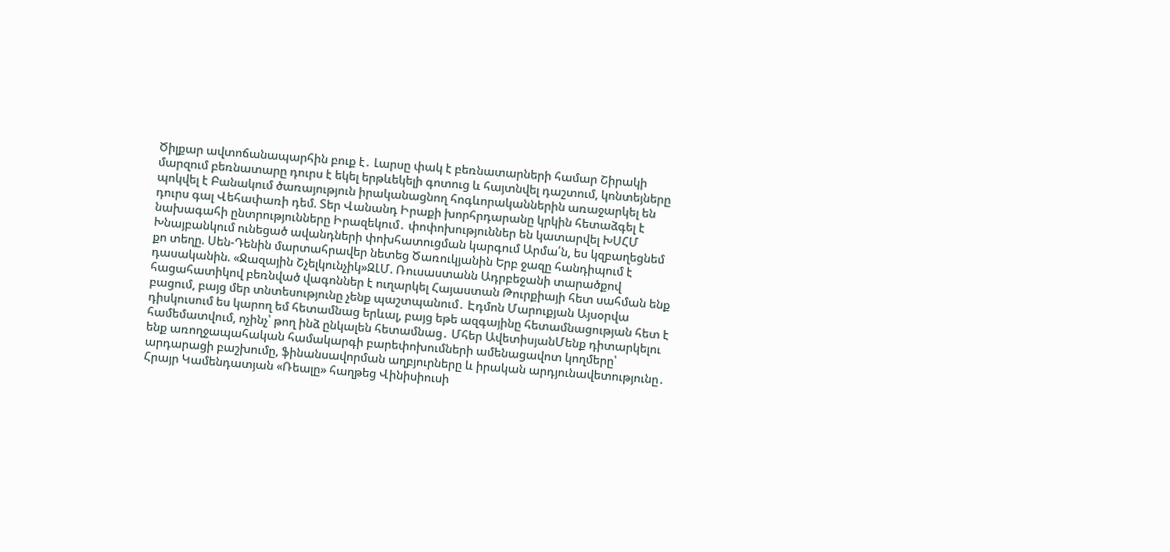Ծիլքար ավտոճանապարհին բուք է․ Լարսը փակ է բեռնատարների համար Շիրակի մարզում բեռնատարը դուրս է եկել երթևեկելի գոտուց և հայտնվել դաշտում, կոնտեյները պոկվել է Բանակում ծառայություն իրականացնող հոգևորականներին առաջարկել են դուրս գալ Վեհափառի դեմ. Տեր Վանանդ Իրաքի խորհրդարանը կրկին հետաձգել է նախագահի ընտրությունները Իրազեկում․ փոփոխություններ են կատարվել ԽՍՀՄ Խնայբանկում ունեցած ավանդների փոխհատուցման կարգում Արմա՛ն, ես կզբաղեցնեմ քո տեղը. Սեն-Դենին մարտահրավեր նետեց Ծառուկյանին Երբ ջազը հանդիպում է դասականին. «Ջազային Շչելկունչիկ»ԶԼՄ. Ռուսաստանն Ադրբեջանի տարածքով հացահատիկով բեռնված վագոններ է ուղարկել Հայաստան Թուրքիայի հետ սահման ենք բացում, բայց մեր տնտեսությունը չենք պաշտպանում․ Էդմոն Մարուքյան Այսօրվա դիսկուսում ես կարող եմ հետամնաց երևալ, բայց եթե ազգայինը հետամնացության հետ է համեմատվում, ոչինչ՝ թող ինձ ընկալեն հետամնաց․ Մհեր ԱվետիսյանՄենք դիտարկելու ենք առողջապահական համակարգի բարեփոխումների ամենացավոտ կողմերը՝ արդարացի բաշխումը, ֆինանսավորման աղբյուրները և իրական արդյունավետությունը․ Հրայր Կամենդատյան «Ռեալը» հաղթեց Վինիսիուսի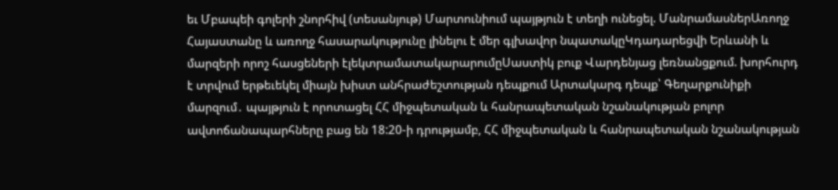եւ Մբապեի գոլերի շնորհիվ (տեսանյութ) Մարտունիում պայթյուն է տեղի ունեցել. ՄանրամասներԱռողջ Հայաստանը և առողջ հասարակությունը լինելու է մեր գլխավոր նպատակըԿդադարեցվի Երևանի և մարզերի որոշ հասցեների էլեկտրամատակարարումըՍաստիկ բուք Վարդենյաց լեռնանցքում. խորհուրդ է տրվում երթեւեկել միայն խիստ անհրաժեշտության դեպքում Արտակարգ դեպք՝ Գեղարքունիքի մարզում․ պայթյուն է որոտացել ՀՀ միջպետական և հանրապետական նշանակության բոլոր ավտոճանապարհները բաց են 18:20-ի դրությամբ, ՀՀ միջպետական և հանրապետական նշանակության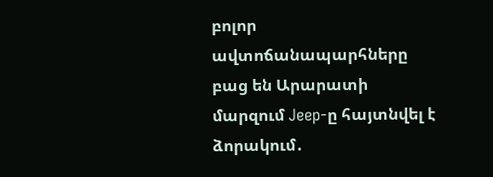բոլոր ավտոճանապարհները բաց են Արարատի մարզում Jeep-ը հայտնվել է ձորակում․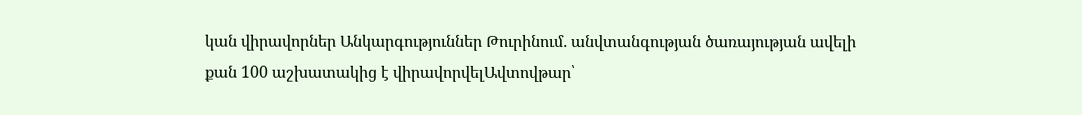կան վիրավորներ Անկարգություններ Թուրինում․ անվտանգության ծառայության ավելի քան 100 աշխատակից է վիրավորվելԱվտովթար՝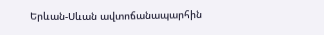Երևան-Սևան ավտոճանապարհին